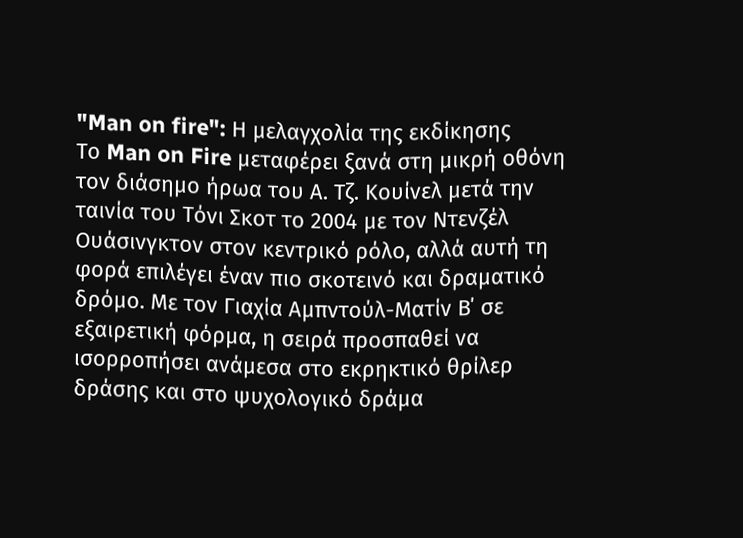"Man on fire": Η μελαγχολία της εκδίκησης
Το Man on Fire μεταφέρει ξανά στη μικρή οθόνη τον διάσημο ήρωα του Α. Τζ. Κουίνελ μετά την ταινία του Τόνι Σκοτ το 2004 με τον Ντενζέλ Ουάσινγκτον στον κεντρικό ρόλο, αλλά αυτή τη φορά επιλέγει έναν πιο σκοτεινό και δραματικό δρόμο. Με τον Γιαχία Αμπντούλ-Ματίν Β΄ σε εξαιρετική φόρμα, η σειρά προσπαθεί να ισορροπήσει ανάμεσα στο εκρηκτικό θρίλερ δράσης και στο ψυχολογικό δράμα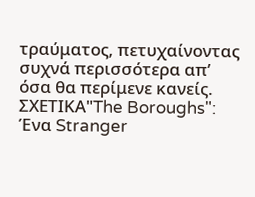τραύματος, πετυχαίνοντας συχνά περισσότερα απ’ όσα θα περίμενε κανείς.
ΣΧΕΤΙΚΑ"The Boroughs": Ένα Stranger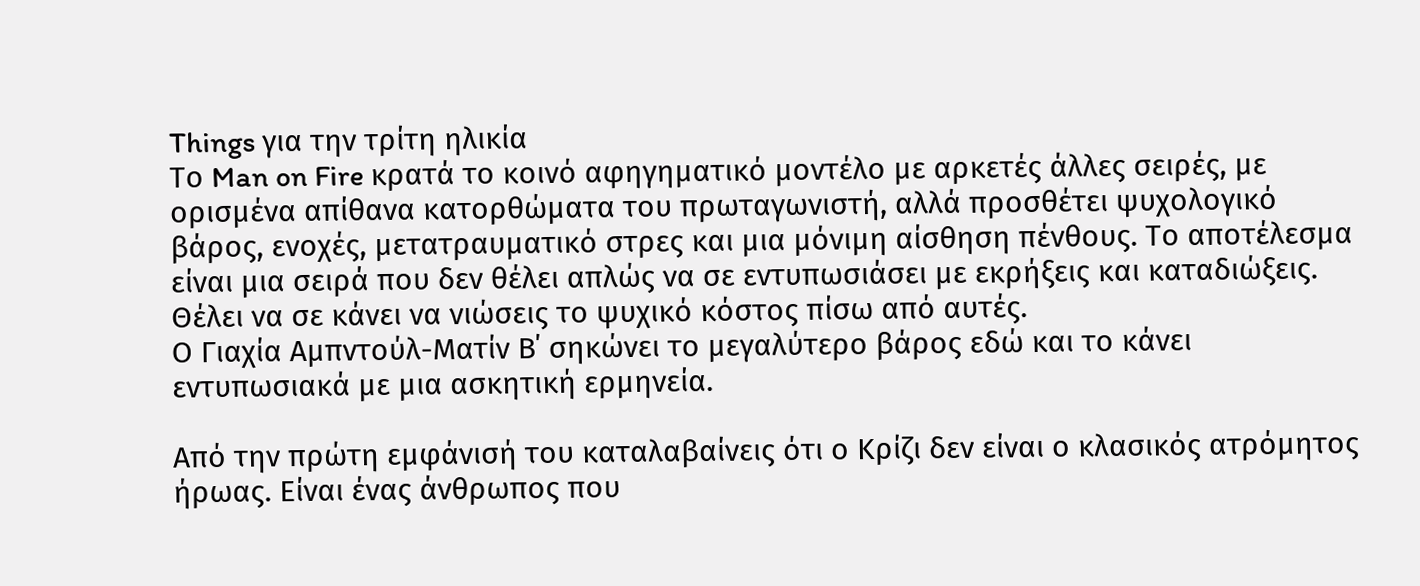Things για την τρίτη ηλικία
Το Man on Fire κρατά το κοινό αφηγηματικό μοντέλο με αρκετές άλλες σειρές, με ορισμένα απίθανα κατορθώματα του πρωταγωνιστή, αλλά προσθέτει ψυχολογικό βάρος, ενοχές, μετατραυματικό στρες και μια μόνιμη αίσθηση πένθους. Το αποτέλεσμα είναι μια σειρά που δεν θέλει απλώς να σε εντυπωσιάσει με εκρήξεις και καταδιώξεις. Θέλει να σε κάνει να νιώσεις το ψυχικό κόστος πίσω από αυτές.
Ο Γιαχία Αμπντούλ-Ματίν Β΄ σηκώνει το μεγαλύτερο βάρος εδώ και το κάνει εντυπωσιακά με μια ασκητική ερμηνεία.

Από την πρώτη εμφάνισή του καταλαβαίνεις ότι ο Κρίζι δεν είναι ο κλασικός ατρόμητος ήρωας. Είναι ένας άνθρωπος που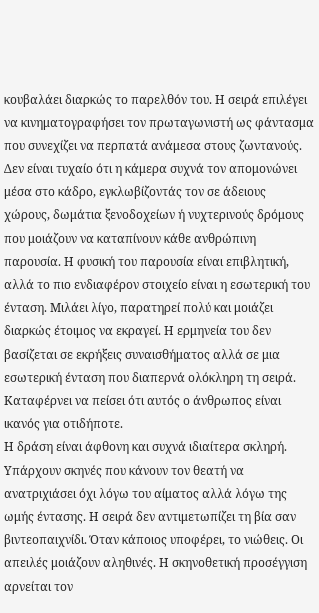κουβαλάει διαρκώς το παρελθόν του. Η σειρά επιλέγει να κινηματογραφήσει τον πρωταγωνιστή ως φάντασμα που συνεχίζει να περπατά ανάμεσα στους ζωντανούς. Δεν είναι τυχαίο ότι η κάμερα συχνά τον απομονώνει μέσα στο κάδρο, εγκλωβίζοντάς τον σε άδειους χώρους, δωμάτια ξενοδοχείων ή νυχτερινούς δρόμους που μοιάζουν να καταπίνουν κάθε ανθρώπινη παρουσία. Η φυσική του παρουσία είναι επιβλητική, αλλά το πιο ενδιαφέρον στοιχείο είναι η εσωτερική του ένταση. Μιλάει λίγο, παρατηρεί πολύ και μοιάζει διαρκώς έτοιμος να εκραγεί. Η ερμηνεία του δεν βασίζεται σε εκρήξεις συναισθήματος αλλά σε μια εσωτερική ένταση που διαπερνά ολόκληρη τη σειρά. Καταφέρνει να πείσει ότι αυτός ο άνθρωπος είναι ικανός για οτιδήποτε.
Η δράση είναι άφθονη και συχνά ιδιαίτερα σκληρή. Υπάρχουν σκηνές που κάνουν τον θεατή να ανατριχιάσει όχι λόγω του αίματος αλλά λόγω της ωμής έντασης. Η σειρά δεν αντιμετωπίζει τη βία σαν βιντεοπαιχνίδι. Όταν κάποιος υποφέρει, το νιώθεις. Οι απειλές μοιάζουν αληθινές. Η σκηνοθετική προσέγγιση αρνείται τον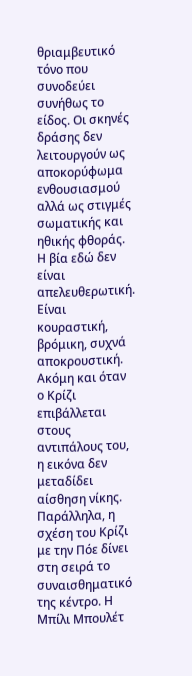θριαμβευτικό τόνο που συνοδεύει συνήθως το είδος. Οι σκηνές δράσης δεν λειτουργούν ως αποκορύφωμα ενθουσιασμού αλλά ως στιγμές σωματικής και ηθικής φθοράς. Η βία εδώ δεν είναι απελευθερωτική. Είναι κουραστική, βρόμικη, συχνά αποκρουστική. Ακόμη και όταν ο Κρίζι επιβάλλεται στους αντιπάλους του, η εικόνα δεν μεταδίδει αίσθηση νίκης. Παράλληλα, η σχέση του Κρίζι με την Πόε δίνει στη σειρά το συναισθηματικό της κέντρο. Η Μπίλι Μπουλέτ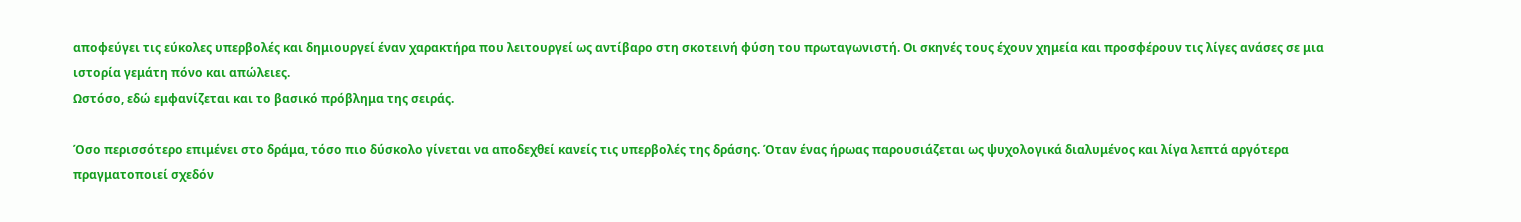αποφεύγει τις εύκολες υπερβολές και δημιουργεί έναν χαρακτήρα που λειτουργεί ως αντίβαρο στη σκοτεινή φύση του πρωταγωνιστή. Οι σκηνές τους έχουν χημεία και προσφέρουν τις λίγες ανάσες σε μια ιστορία γεμάτη πόνο και απώλειες.
Ωστόσο, εδώ εμφανίζεται και το βασικό πρόβλημα της σειράς.

Όσο περισσότερο επιμένει στο δράμα, τόσο πιο δύσκολο γίνεται να αποδεχθεί κανείς τις υπερβολές της δράσης. Όταν ένας ήρωας παρουσιάζεται ως ψυχολογικά διαλυμένος και λίγα λεπτά αργότερα πραγματοποιεί σχεδόν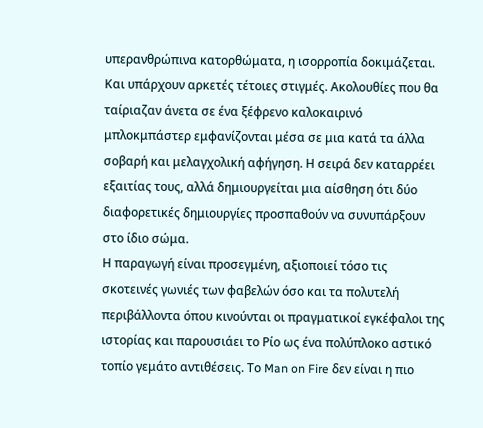υπερανθρώπινα κατορθώματα, η ισορροπία δοκιμάζεται. Και υπάρχουν αρκετές τέτοιες στιγμές. Ακολουθίες που θα ταίριαζαν άνετα σε ένα ξέφρενο καλοκαιρινό μπλοκμπάστερ εμφανίζονται μέσα σε μια κατά τα άλλα σοβαρή και μελαγχολική αφήγηση. Η σειρά δεν καταρρέει εξαιτίας τους, αλλά δημιουργείται μια αίσθηση ότι δύο διαφορετικές δημιουργίες προσπαθούν να συνυπάρξουν στο ίδιο σώμα.
Η παραγωγή είναι προσεγμένη, αξιοποιεί τόσο τις σκοτεινές γωνιές των φαβελών όσο και τα πολυτελή περιβάλλοντα όπου κινούνται οι πραγματικοί εγκέφαλοι της ιστορίας και παρουσιάει το Ρίο ως ένα πολύπλοκο αστικό τοπίο γεμάτο αντιθέσεις. Το Man on Fire δεν είναι η πιο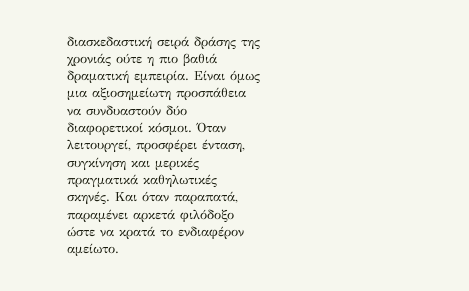διασκεδαστική σειρά δράσης της χρονιάς ούτε η πιο βαθιά δραματική εμπειρία. Είναι όμως μια αξιοσημείωτη προσπάθεια να συνδυαστούν δύο διαφορετικοί κόσμοι. Όταν λειτουργεί, προσφέρει ένταση, συγκίνηση και μερικές πραγματικά καθηλωτικές σκηνές. Και όταν παραπατά, παραμένει αρκετά φιλόδοξο ώστε να κρατά το ενδιαφέρον αμείωτο.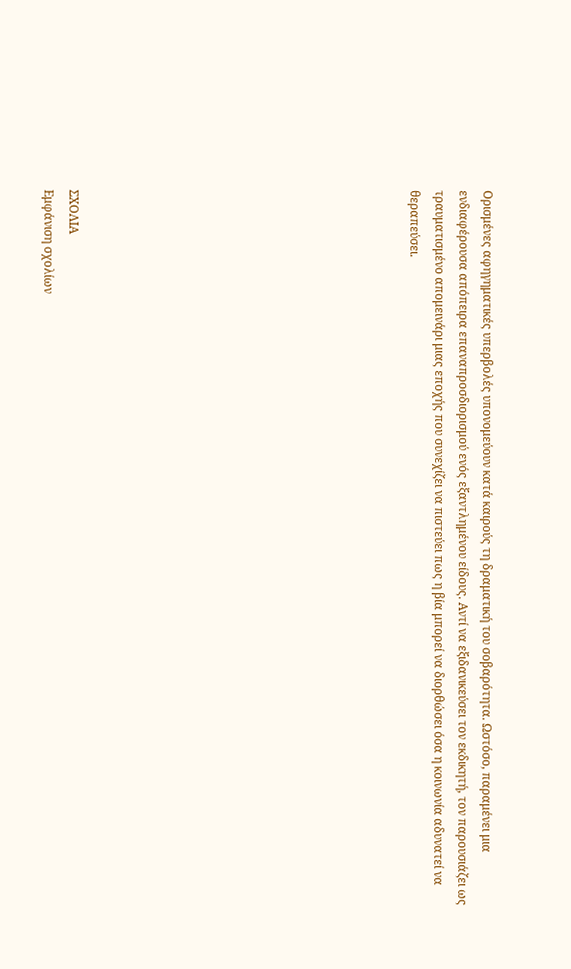Ορισμένες αφηγηματικές υπερβολές υπονομεύουν κατά καιρούς τη δραματική του σοβαρότητα. Ωστόσο, παραμένει μια ενδιαφέρουσα απόπειρα επαναπροσδιορισμού ενός εξαντλημένου είδους. Αντί να εξιδανικεύσει τον εκδικητή, τον παρουσιάζει ως τραυματισμένο απομεινάρι μιας εποχής που συνεχίζει να πιστεύει πως η βία μπορεί να διορθώσει όσα η κοινωνία αδυνατεί να θεραπεύσει.













ΣΧΟΛΙΑ
Εμφάνιση σχολίων